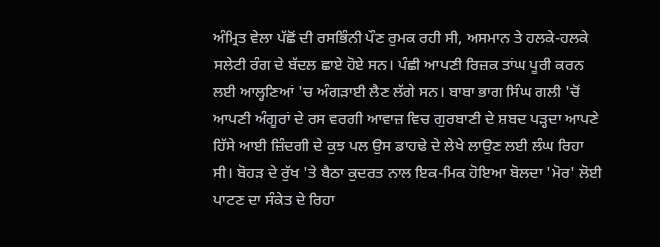ਅੰਮ੍ਰਿਤ ਵੇਲਾ ਪੱਛੋਂ ਦੀ ਰਸਭਿੰਨੀ ਪੌਣ ਰੁਮਕ ਰਹੀ ਸੀ, ਅਸਮਾਨ ਤੇ ਹਲਕੇ-ਹਲਕੇ ਸਲੇਟੀ ਰੰਗ ਦੇ ਬੱਦਲ ਛਾਏ ਹੋਏ ਸਨ। ਪੰਛੀ ਆਪਣੀ ਰਿਜ਼ਕ ਤਾਂਘ ਪੂਰੀ ਕਰਨ ਲਈ ਆਲ੍ਹਣਿਆਂ 'ਚ ਅੰਗੜਾਈ ਲੈਣ ਲੱਗੇ ਸਨ। ਬਾਬਾ ਭਾਗ ਸਿੰਘ ਗਲੀ 'ਚੋਂ ਆਪਣੀ ਅੰਗੂਰਾਂ ਦੇ ਰਸ ਵਰਗੀ ਆਵਾਜ਼ ਵਿਚ ਗੁਰਬਾਣੀ ਦੇ ਸ਼ਬਦ ਪੜ੍ਹਦਾ ਆਪਣੇ ਹਿੱਸੇ ਆਈ ਜ਼ਿੰਦਗੀ ਦੇ ਕੁਝ ਪਲ ਉਸ ਡਾਹਢੇ ਦੇ ਲੇਖੇ ਲਾਉਣ ਲਈ ਲੰਘ ਰਿਹਾ ਸੀ। ਬੋਹੜ ਦੇ ਰੁੱਖ 'ਤੇ ਬੈਠਾ ਕੁਦਰਤ ਨਾਲ ਇਕ-ਮਿਕ ਹੋਇਆ ਬੋਲਦਾ 'ਮੋਰ' ਲੋਈ ਪਾਟਣ ਦਾ ਸੰਕੇਤ ਦੇ ਰਿਹਾ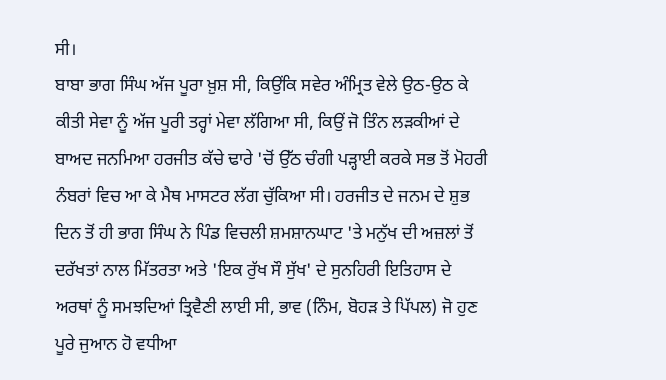ਸੀ।
ਬਾਬਾ ਭਾਗ ਸਿੰਘ ਅੱਜ ਪੂਰਾ ਖ਼ੁਸ਼ ਸੀ, ਕਿਉਂਕਿ ਸਵੇਰ ਅੰਮ੍ਰਿਤ ਵੇਲੇ ਉਠ-ਉਠ ਕੇ ਕੀਤੀ ਸੇਵਾ ਨੂੰ ਅੱਜ ਪੂਰੀ ਤਰ੍ਹਾਂ ਮੇਵਾ ਲੱਗਿਆ ਸੀ, ਕਿਉਂ ਜੋ ਤਿੰਨ ਲੜਕੀਆਂ ਦੇ ਬਾਅਦ ਜਨਮਿਆ ਹਰਜੀਤ ਕੱਚੇ ਢਾਰੇ 'ਚੋਂ ਉੱਠ ਚੰਗੀ ਪੜ੍ਹਾਈ ਕਰਕੇ ਸਭ ਤੋਂ ਮੋਹਰੀ ਨੰਬਰਾਂ ਵਿਚ ਆ ਕੇ ਮੈਥ ਮਾਸਟਰ ਲੱਗ ਚੁੱਕਿਆ ਸੀ। ਹਰਜੀਤ ਦੇ ਜਨਮ ਦੇ ਸ਼ੁਭ ਦਿਨ ਤੋਂ ਹੀ ਭਾਗ ਸਿੰਘ ਨੇ ਪਿੰਡ ਵਿਚਲੀ ਸ਼ਮਸ਼ਾਨਘਾਟ 'ਤੇ ਮਨੁੱਖ ਦੀ ਅਜ਼ਲਾਂ ਤੋਂ ਦਰੱਖਤਾਂ ਨਾਲ ਮਿੱਤਰਤਾ ਅਤੇ 'ਇਕ ਰੁੱਖ ਸੌ ਸੁੱਖ' ਦੇ ਸੁਨਹਿਰੀ ਇਤਿਹਾਸ ਦੇ ਅਰਥਾਂ ਨੂੰ ਸਮਝਦਿਆਂ ਤ੍ਰਿਵੈਣੀ ਲਾਈ ਸੀ, ਭਾਵ (ਨਿੰਮ, ਬੋਹੜ ਤੇ ਪਿੱਪਲ) ਜੋ ਹੁਣ ਪੂਰੇ ਜੁਆਨ ਹੋ ਵਧੀਆ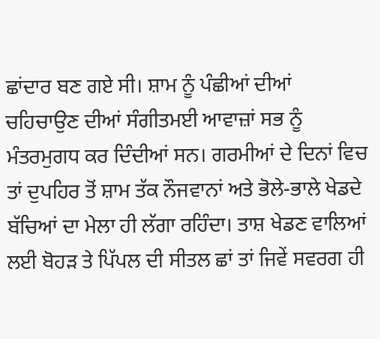ਛਾਂਦਾਰ ਬਣ ਗਏ ਸੀ। ਸ਼ਾਮ ਨੂੰ ਪੰਛੀਆਂ ਦੀਆਂ ਚਹਿਚਾਉਣ ਦੀਆਂ ਸੰਗੀਤਮਈ ਆਵਾਜ਼ਾਂ ਸਭ ਨੂੰ ਮੰਤਰਮੁਗਧ ਕਰ ਦਿੰਦੀਆਂ ਸਨ। ਗਰਮੀਆਂ ਦੇ ਦਿਨਾਂ ਵਿਚ ਤਾਂ ਦੁਪਹਿਰ ਤੋਂ ਸ਼ਾਮ ਤੱਕ ਨੌਜਵਾਨਾਂ ਅਤੇ ਭੋਲੇ-ਭਾਲੇ ਖੇਡਦੇ ਬੱਚਿਆਂ ਦਾ ਮੇਲਾ ਹੀ ਲੱਗਾ ਰਹਿੰਦਾ। ਤਾਸ਼ ਖੇਡਣ ਵਾਲਿਆਂ ਲਈ ਬੋਹੜ ਤੇ ਪਿੱਪਲ ਦੀ ਸੀਤਲ ਛਾਂ ਤਾਂ ਜਿਵੇਂ ਸਵਰਗ ਹੀ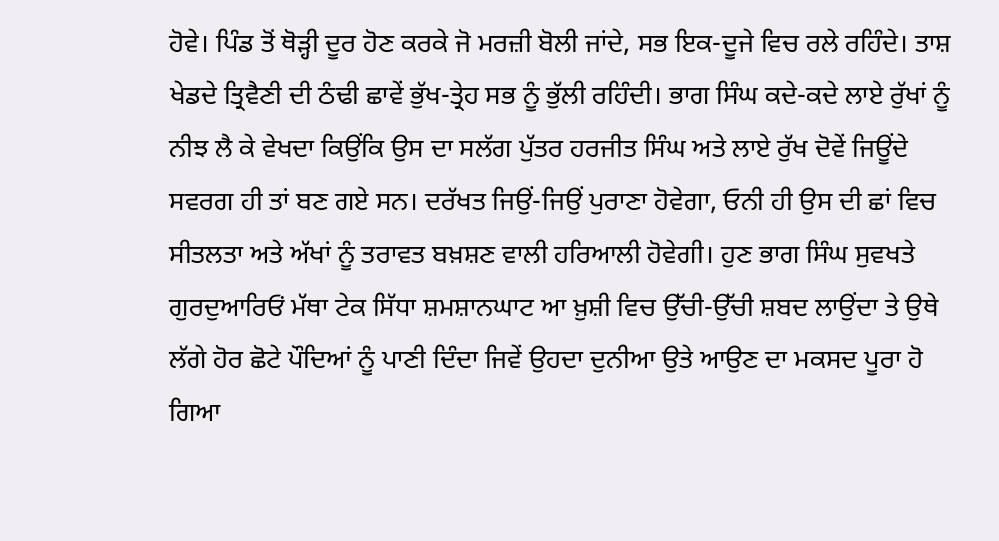ਹੋਵੇ। ਪਿੰਡ ਤੋਂ ਥੋੜ੍ਹੀ ਦੂਰ ਹੋਣ ਕਰਕੇ ਜੋ ਮਰਜ਼ੀ ਬੋਲੀ ਜਾਂਦੇ, ਸਭ ਇਕ-ਦੂਜੇ ਵਿਚ ਰਲੇ ਰਹਿੰਦੇ। ਤਾਸ਼ ਖੇਡਦੇ ਤ੍ਰਿਵੈਣੀ ਦੀ ਠੰਢੀ ਛਾਵੇਂ ਭੁੱਖ-ਤ੍ਰੇਹ ਸਭ ਨੂੰ ਭੁੱਲੀ ਰਹਿੰਦੀ। ਭਾਗ ਸਿੰਘ ਕਦੇ-ਕਦੇ ਲਾਏ ਰੁੱਖਾਂ ਨੂੰ ਨੀਝ ਲੈ ਕੇ ਵੇਖਦਾ ਕਿਉਂਕਿ ਉਸ ਦਾ ਸਲੱਗ ਪੁੱਤਰ ਹਰਜੀਤ ਸਿੰਘ ਅਤੇ ਲਾਏ ਰੁੱਖ ਦੋਵੇਂ ਜਿਊਂਦੇ ਸਵਰਗ ਹੀ ਤਾਂ ਬਣ ਗਏ ਸਨ। ਦਰੱਖਤ ਜਿਉਂ-ਜਿਉਂ ਪੁਰਾਣਾ ਹੋਵੇਗਾ, ਓਨੀ ਹੀ ਉਸ ਦੀ ਛਾਂ ਵਿਚ ਸੀਤਲਤਾ ਅਤੇ ਅੱਖਾਂ ਨੂੰ ਤਰਾਵਤ ਬਖ਼ਸ਼ਣ ਵਾਲੀ ਹਰਿਆਲੀ ਹੋਵੇਗੀ। ਹੁਣ ਭਾਗ ਸਿੰਘ ਸੁਵਖਤੇ ਗੁਰਦੁਆਰਿਓਂ ਮੱਥਾ ਟੇਕ ਸਿੱਧਾ ਸ਼ਮਸ਼ਾਨਘਾਟ ਆ ਖ਼ੁਸ਼ੀ ਵਿਚ ਉੱਚੀ-ਉੱਚੀ ਸ਼ਬਦ ਲਾਉਂਦਾ ਤੇ ਉਥੇ ਲੱਗੇ ਹੋਰ ਛੋਟੇ ਪੌਦਿਆਂ ਨੂੰ ਪਾਣੀ ਦਿੰਦਾ ਜਿਵੇਂ ਉਹਦਾ ਦੁਨੀਆ ਉਤੇ ਆਉਣ ਦਾ ਮਕਸਦ ਪੂਰਾ ਹੋ ਗਿਆ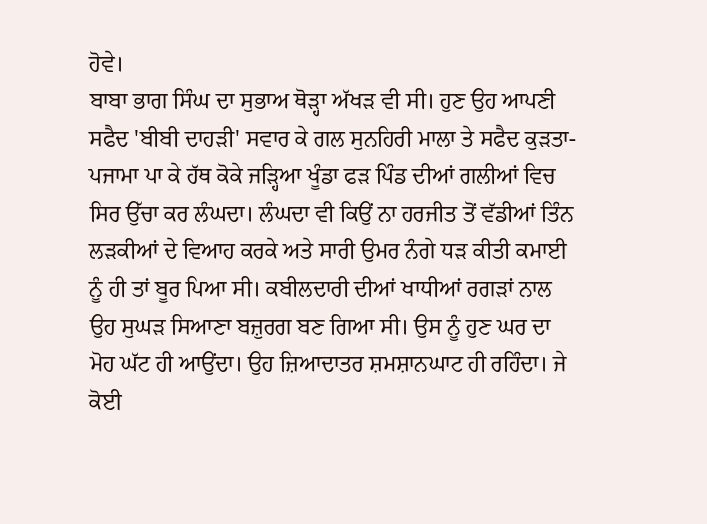ਹੋਵੇ।
ਬਾਬਾ ਭਾਗ ਸਿੰਘ ਦਾ ਸੁਭਾਅ ਥੋੜ੍ਹਾ ਅੱਖੜ ਵੀ ਸੀ। ਹੁਣ ਉਹ ਆਪਣੀ ਸਫੈਦ 'ਬੀਬੀ ਦਾਹੜੀ' ਸਵਾਰ ਕੇ ਗਲ ਸੁਨਹਿਰੀ ਮਾਲਾ ਤੇ ਸਫੈਦ ਕੁੜਤਾ-ਪਜਾਮਾ ਪਾ ਕੇ ਹੱਥ ਕੋਕੇ ਜੜ੍ਹਿਆ ਖੂੰਡਾ ਫੜ ਪਿੰਡ ਦੀਆਂ ਗਲੀਆਂ ਵਿਚ ਸਿਰ ਉੱਚਾ ਕਰ ਲੰਘਦਾ। ਲੰਘਦਾ ਵੀ ਕਿਉਂ ਨਾ ਹਰਜੀਤ ਤੋਂ ਵੱਡੀਆਂ ਤਿੰਨ ਲੜਕੀਆਂ ਦੇ ਵਿਆਹ ਕਰਕੇ ਅਤੇ ਸਾਰੀ ਉਮਰ ਨੰਗੇ ਧੜ ਕੀਤੀ ਕਮਾਈ ਨੂੰ ਹੀ ਤਾਂ ਬੂਰ ਪਿਆ ਸੀ। ਕਬੀਲਦਾਰੀ ਦੀਆਂ ਖਾਧੀਆਂ ਰਗੜਾਂ ਨਾਲ ਉਹ ਸੁਘੜ ਸਿਆਣਾ ਬਜ਼ੁਰਗ ਬਣ ਗਿਆ ਸੀ। ਉਸ ਨੂੰ ਹੁਣ ਘਰ ਦਾ ਮੋਹ ਘੱਟ ਹੀ ਆਉਂਦਾ। ਉਹ ਜ਼ਿਆਦਾਤਰ ਸ਼ਮਸ਼ਾਨਘਾਟ ਹੀ ਰਹਿੰਦਾ। ਜੇ ਕੋਈ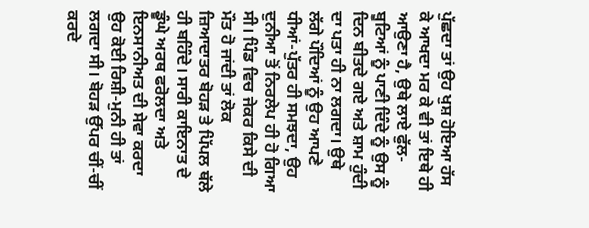ਪੁੱਛਦਾ ਤਾਂ ਉਹ ਖੁਸ਼ ਹੋਇਆ ਹੱਸ ਕੇ ਆਖਦਾ ਮਰ ਕੇ ਵੀ ਤਾਂ ਇਥੇ ਹੀ ਆਉਣਾ ਹੈ, ਉਥੇ ਲਾਏ ਫੁੱਲ-ਬੂਟਿਆਂ ਨੂੰ ਪਾਣੀ ਦਿੰਦੇ ਨੂੰ ਉਸ ਨੂੰ ਦਿਨ ਬੀਤਦੇ ਗਏ ਅਤੇ ਸ਼ਾਮ ਹੁੰਦੀ ਦਾ ਪਤਾ ਹੀ ਨਾ ਲਗਦਾ। ਉਥੇ ਲੱਗੇ ਪੌਦਿਆਂ ਨੂੰ ਉਹ ਆਪਣੇ ਧੀਆਂ-ਪੁੱਤਰ ਹੀ ਸਮਝਦਾ, ਉਹ ਦੁਨੀਆ ਤੋਂ ਨਿਰਲੇਪ ਹੀ ਹੋ ਗਿਆ ਸੀ। ਪਿੰਡ ਵਿਚ ਜੇਕਰ ਕਿਸੇ ਦੀ ਮੌਤ ਹੋ ਜਾਂਦੀ ਤਾਂ ਲੋਕ ਜ਼ਿਆਦਾਤਰ ਬੋਹੜ ਤੇ ਪਿੱਪਲ ਥੱਲੇ ਹੀ ਬਹਿੰਦੇ। ਸਾਰੀ ਕਾਇਨਾਤ ਦੇ ਡੂੰਘੇ ਅਰਥ ਫਰੋਲਦਾ ਅਤੇ ਇਨਸਾਨੀਅਤ ਦੀ ਸੇਵਾ ਕਰਦਾ ਉਹ ਕੋਈ ਰਿਸ਼ੀ-ਮੁਨੀ ਹੀ ਤਾਂ ਲਗਦਾ ਸੀ। ਬੋਹੜ ਉੱਪਰ ਚੀਂ-ਚੀਂ ਕਰਦੇ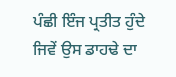ਪੰਛੀ ਇੰਜ ਪ੍ਰਤੀਤ ਹੁੰਦੇ ਜਿਵੇਂ ਉਸ ਡਾਹਢੇ ਦਾ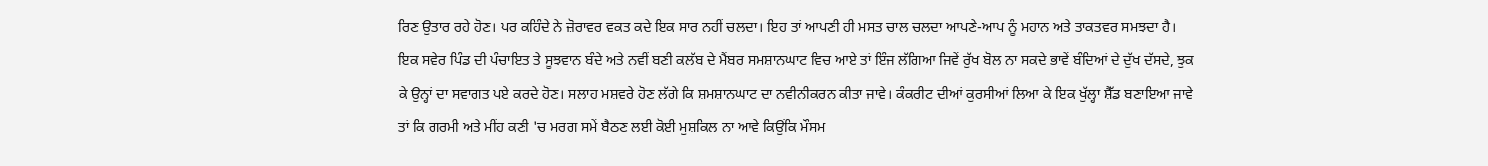ਰਿਣ ਉਤਾਰ ਰਹੇ ਹੋਣ। ਪਰ ਕਹਿੰਦੇ ਨੇ ਜ਼ੋਰਾਵਰ ਵਕਤ ਕਦੇ ਇਕ ਸਾਰ ਨਹੀਂ ਚਲਦਾ। ਇਹ ਤਾਂ ਆਪਣੀ ਹੀ ਮਸਤ ਚਾਲ ਚਲਦਾ ਆਪਣੇ-ਆਪ ਨੂੰ ਮਹਾਨ ਅਤੇ ਤਾਕਤਵਰ ਸਮਝਦਾ ਹੈ।
ਇਕ ਸਵੇਰ ਪਿੰਡ ਦੀ ਪੰਚਾਇਤ ਤੇ ਸੂਝਵਾਨ ਬੰਦੇ ਅਤੇ ਨਵੀਂ ਬਣੀ ਕਲੱਬ ਦੇ ਮੈਂਬਰ ਸਮਸ਼ਾਨਘਾਟ ਵਿਚ ਆਏ ਤਾਂ ਇੰਜ ਲੱਗਿਆ ਜਿਵੇਂ ਰੁੱਖ ਬੋਲ ਨਾ ਸਕਦੇ ਭਾਵੇਂ ਬੰਦਿਆਂ ਦੇ ਦੁੱਖ ਦੱਸਦੇ, ਝੁਕ ਕੇ ਉਨ੍ਹਾਂ ਦਾ ਸਵਾਗਤ ਪਏ ਕਰਦੇ ਹੋਣ। ਸਲਾਹ ਮਸ਼ਵਰੇ ਹੋਣ ਲੱਗੇ ਕਿ ਸ਼ਮਸ਼ਾਨਘਾਟ ਦਾ ਨਵੀਨੀਕਰਨ ਕੀਤਾ ਜਾਵੇ। ਕੰਕਰੀਟ ਦੀਆਂ ਕੁਰਸੀਆਂ ਲਿਆ ਕੇ ਇਕ ਖੁੱਲ੍ਹਾ ਸ਼ੈੱਡ ਬਣਾਇਆ ਜਾਵੇ ਤਾਂ ਕਿ ਗਰਮੀ ਅਤੇ ਮੀਂਹ ਕਣੀ 'ਚ ਮਰਗ ਸਮੇਂ ਬੈਠਣ ਲਈ ਕੋਈ ਮੁਸ਼ਕਿਲ ਨਾ ਆਵੇ ਕਿਉਂਕਿ ਮੌਸਮ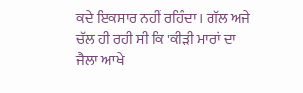ਕਦੇ ਇਕਸਾਰ ਨਹੀਂ ਰਹਿੰਦਾ। ਗੱਲ ਅਜੇ ਚੱਲ ਹੀ ਰਹੀ ਸੀ ਕਿ 'ਕੀੜੀ ਮਾਰਾਂ ਦਾ ਜੈਲਾ ਆਖੇ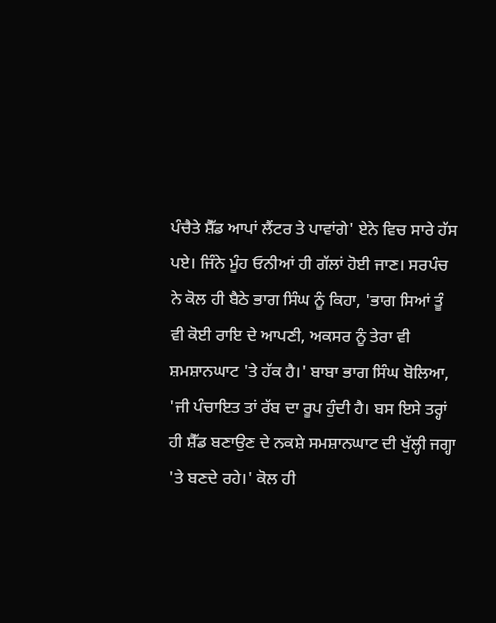ਪੰਚੈਤੇ ਸ਼ੈੱਡ ਆਪਾਂ ਲੈਂਟਰ ਤੇ ਪਾਵਾਂਗੇ' ਏਨੇ ਵਿਚ ਸਾਰੇ ਹੱਸ ਪਏ। ਜਿੰਨੇ ਮੂੰਹ ਓਨੀਆਂ ਹੀ ਗੱਲਾਂ ਹੋਈ ਜਾਣ। ਸਰਪੰਚ ਨੇ ਕੋਲ ਹੀ ਬੈਠੇ ਭਾਗ ਸਿੰਘ ਨੂੰ ਕਿਹਾ, 'ਭਾਗ ਸਿਆਂ ਤੂੰ ਵੀ ਕੋਈ ਰਾਇ ਦੇ ਆਪਣੀ, ਅਕਸਰ ਨੂੰ ਤੇਰਾ ਵੀ ਸ਼ਮਸ਼ਾਨਘਾਟ 'ਤੇ ਹੱਕ ਹੈ।' ਬਾਬਾ ਭਾਗ ਸਿੰਘ ਬੋਲਿਆ, 'ਜੀ ਪੰਚਾਇਤ ਤਾਂ ਰੱਬ ਦਾ ਰੂਪ ਹੁੰਦੀ ਹੈ। ਬਸ ਇਸੇ ਤਰ੍ਹਾਂ ਹੀ ਸ਼ੈੱਡ ਬਣਾਉਣ ਦੇ ਨਕਸ਼ੇ ਸਮਸ਼ਾਨਘਾਟ ਦੀ ਖੁੱਲ੍ਹੀ ਜਗ੍ਹਾ 'ਤੇ ਬਣਦੇ ਰਹੇ।' ਕੋਲ ਹੀ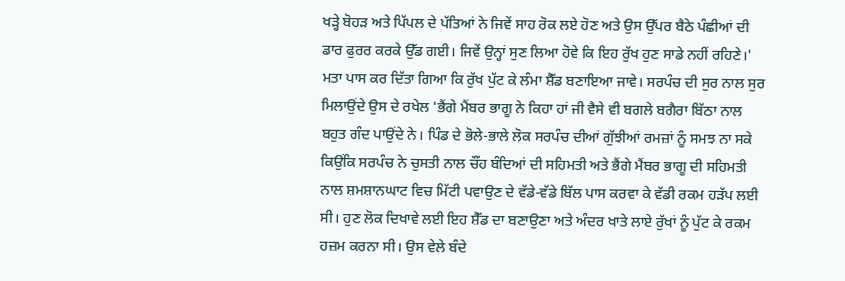ਖੜ੍ਹੇ ਬੋਹੜ ਅਤੇ ਪਿੱਪਲ ਦੇ ਪੱਤਿਆਂ ਨੇ ਜਿਵੇਂ ਸਾਹ ਰੋਕ ਲਏ ਹੋਣ ਅਤੇ ਉਸ ਉੱਪਰ ਬੈਠੇ ਪੰਛੀਆਂ ਦੀ ਡਾਰ ਫੁਰਰ ਕਰਕੇ ਉੱਡ ਗਈ। ਜਿਵੇਂ ਉਨ੍ਹਾਂ ਸੁਣ ਲਿਆ ਹੋਵੇ ਕਿ ਇਹ ਰੁੱਖ ਹੁਣ ਸਾਡੇ ਨਹੀਂ ਰਹਿਣੇ।' ਮਤਾ ਪਾਸ ਕਰ ਦਿੱਤਾ ਗਿਆ ਕਿ ਰੁੱਖ ਪੁੱਟ ਕੇ ਲੰਮਾ ਸ਼ੈੱਡ ਬਣਾਇਆ ਜਾਵੇ। ਸਰਪੰਚ ਦੀ ਸੁਰ ਨਾਲ ਸੁਰ ਮਿਲਾਉਂਦੇ ਉਸ ਦੇ ਰਖੇਲ 'ਭੈਂਗੇ ਮੈਂਬਰ ਭਾਗੂ ਨੇ ਕਿਹਾ ਹਾਂ ਜੀ ਵੈਸੇ ਵੀ ਬਗਲੇ ਬਗੈਰਾ ਬਿੱਠਾ ਨਾਲ ਬਹੁਤ ਗੰਦ ਪਾਉਂਦੇ ਨੇ। ਪਿੰਡ ਦੇ ਭੋਲੇ-ਭਾਲੇ ਲੋਕ ਸਰਪੰਚ ਦੀਆਂ ਗੁੱਝੀਆਂ ਰਮਜ਼ਾਂ ਨੂੰ ਸਮਝ ਨਾ ਸਕੇ ਕਿਉਂਕਿ ਸਰਪੰਚ ਨੇ ਚੁਸਤੀ ਨਾਲ ਚੌਂਹ ਬੰਦਿਆਂ ਦੀ ਸਹਿਮਤੀ ਅਤੇ ਭੈਂਗੇ ਮੈਂਬਰ ਭਾਗੂ ਦੀ ਸਹਿਮਤੀ ਨਾਲ ਸ਼ਮਸ਼ਾਨਘਾਟ ਵਿਚ ਮਿੱਟੀ ਪਵਾਉਣ ਦੇ ਵੱਡੇ-ਵੱਡੇ ਬਿੱਲ ਪਾਸ ਕਰਵਾ ਕੇ ਵੱਡੀ ਰਕਮ ਹੜੱਪ ਲਈ ਸੀ। ਹੁਣ ਲੋਕ ਦਿਖਾਵੇ ਲਈ ਇਹ ਸ਼ੈੱਡ ਦਾ ਬਣਾਉਣਾ ਅਤੇ ਅੰਦਰ ਖਾਤੇ ਲਾਏ ਰੁੱਖਾਂ ਨੂੰ ਪੁੱਟ ਕੇ ਰਕਮ ਹਜ਼ਮ ਕਰਨਾ ਸੀ। ਉਸ ਵੇਲੇ ਬੰਦੇ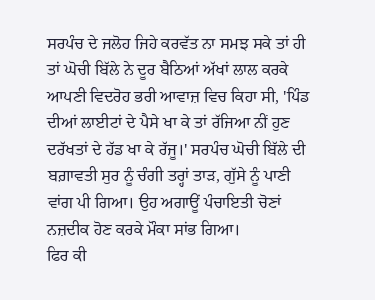ਸਰਪੰਚ ਦੇ ਜਲੋਹ ਜਿਹੇ ਕਰਵੱਤ ਨਾ ਸਮਝ ਸਕੇ ਤਾਂ ਹੀ ਤਾਂ ਘੋਚੀ ਬਿੱਲੇ ਨੇ ਦੂਰ ਬੈਠਿਆਂ ਅੱਖਾਂ ਲਾਲ ਕਰਕੇ ਆਪਣੀ ਵਿਦਰੋਹ ਭਰੀ ਆਵਾਜ਼ ਵਿਚ ਕਿਹਾ ਸੀ, 'ਪਿੰਡ ਦੀਆਂ ਲਾਈਟਾਂ ਦੇ ਪੈਸੇ ਖਾ ਕੇ ਤਾਂ ਰੱਜਿਆ ਨੀਂ ਹੁਣ ਦਰੱਖਤਾਂ ਦੇ ਹੱਡ ਖਾ ਕੇ ਰੱਜੂ।' ਸਰਪੰਚ ਘੋਚੀ ਬਿੱਲੇ ਦੀ ਬਗ਼ਾਵਤੀ ਸੁਰ ਨੂੰ ਚੰਗੀ ਤਰ੍ਹਾਂ ਤਾੜ, ਗੁੱਸੇ ਨੂੰ ਪਾਣੀ ਵਾਂਗ ਪੀ ਗਿਆ। ਉਹ ਅਗਾਊਂ ਪੰਚਾਇਤੀ ਚੋਣਾਂ ਨਜ਼ਦੀਕ ਹੋਣ ਕਰਕੇ ਮੌਕਾ ਸਾਂਭ ਗਿਆ।
ਫਿਰ ਕੀ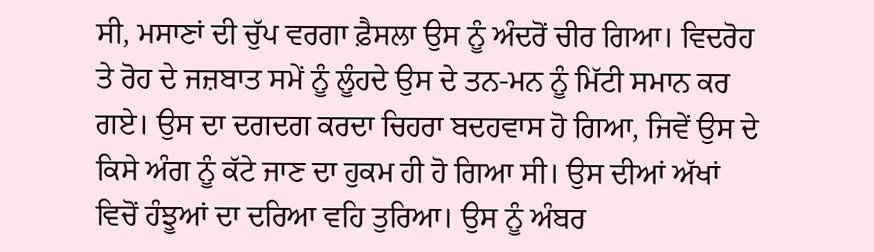ਸੀ, ਮਸਾਣਾਂ ਦੀ ਚੁੱਪ ਵਰਗਾ ਫ਼ੈਸਲਾ ਉਸ ਨੂੰ ਅੰਦਰੋਂ ਚੀਰ ਗਿਆ। ਵਿਦਰੋਹ ਤੇ ਰੋਹ ਦੇ ਜਜ਼ਬਾਤ ਸਮੇਂ ਨੂੰ ਲੂੰਹਦੇ ਉਸ ਦੇ ਤਨ-ਮਨ ਨੂੰ ਮਿੱਟੀ ਸਮਾਨ ਕਰ ਗਏ। ਉਸ ਦਾ ਦਗਦਗ ਕਰਦਾ ਚਿਹਰਾ ਬਦਹਵਾਸ ਹੋ ਗਿਆ, ਜਿਵੇਂ ਉਸ ਦੇ ਕਿਸੇ ਅੰਗ ਨੂੰ ਕੱਟੇ ਜਾਣ ਦਾ ਹੁਕਮ ਹੀ ਹੋ ਗਿਆ ਸੀ। ਉਸ ਦੀਆਂ ਅੱਖਾਂ ਵਿਚੋਂ ਹੰਝੂਆਂ ਦਾ ਦਰਿਆ ਵਹਿ ਤੁਰਿਆ। ਉਸ ਨੂੰ ਅੰਬਰ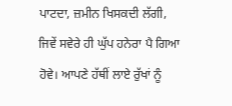ਪਾਟਦਾ, ਜ਼ਮੀਨ ਖਿਸਕਦੀ ਲੱਗੀ, ਜਿਵੇਂ ਸਵੇਰੇ ਹੀ ਘੁੱਪ ਹਨੇਰਾ ਪੈ ਗਿਆ ਹੋਵੇ। ਆਪਣੇ ਹੱਥੀਂ ਲਾਏ ਰੁੱਖਾਂ ਨੂੰ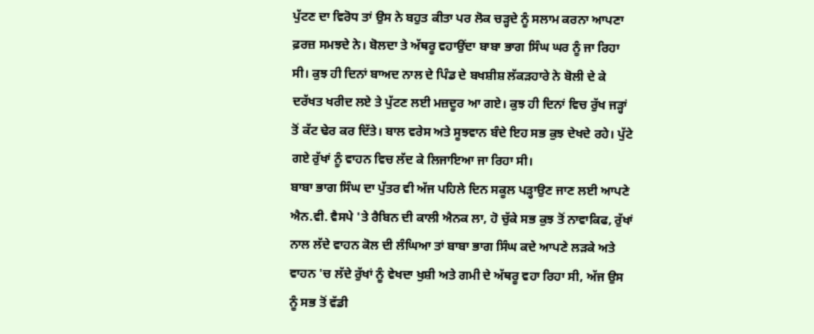ਪੁੱਟਣ ਦਾ ਵਿਰੋਧ ਤਾਂ ਉਸ ਨੇ ਬਹੁਤ ਕੀਤਾ ਪਰ ਲੋਕ ਚੜ੍ਹਦੇ ਨੂੰ ਸਲਾਮ ਕਰਨਾ ਆਪਣਾ ਫ਼ਰਜ਼ ਸਮਝਦੇ ਨੇ। ਬੋਲਦਾ ਤੇ ਅੱਥਰੂ ਵਹਾਉਂਦਾ ਬਾਬਾ ਭਾਗ ਸਿੰਘ ਘਰ ਨੂੰ ਜਾ ਰਿਹਾ ਸੀ। ਕੁਝ ਹੀ ਦਿਨਾਂ ਬਾਅਦ ਨਾਲ ਦੇ ਪਿੰਡ ਦੇ ਬਖਸ਼ੀਸ਼ ਲੱਕੜਹਾਰੇ ਨੇ ਬੋਲੀ ਦੇ ਕੇ ਦਰੱਖਤ ਖਰੀਦ ਲਏ ਤੇ ਪੁੱਟਣ ਲਈ ਮਜ਼ਦੂਰ ਆ ਗਏ। ਕੁਝ ਹੀ ਦਿਨਾਂ ਵਿਚ ਰੁੱਖ ਜੜ੍ਹਾਂ ਤੋਂ ਕੱਟ ਢੇਰ ਕਰ ਦਿੱਤੇ। ਬਾਲ ਵਰੇਸ ਅਤੇ ਸੂਝਵਾਨ ਬੰਦੇ ਇਹ ਸਭ ਕੁਝ ਦੇਖਦੇ ਰਹੇ। ਪੁੱਟੇ ਗਏ ਰੁੱਖਾਂ ਨੂੰ ਵਾਹਨ ਵਿਚ ਲੱਦ ਕੇ ਲਿਜਾਇਆ ਜਾ ਰਿਹਾ ਸੀ।
ਬਾਬਾ ਭਾਗ ਸਿੰਘ ਦਾ ਪੁੱਤਰ ਵੀ ਅੱਜ ਪਹਿਲੇ ਦਿਨ ਸਕੂਲ ਪੜ੍ਹਾਉਣ ਜਾਣ ਲਈ ਆਪਣੇ ਐਨ.ਵੀ. ਵੈਸਪੇ 'ਤੇ ਰੈਬਿਨ ਦੀ ਕਾਲੀ ਐਨਕ ਲਾ, ਹੋ ਚੁੱਕੇ ਸਭ ਕੁਝ ਤੋਂ ਨਾਵਾਕਿਫ, ਰੁੱਖਾਂ ਨਾਲ ਲੱਦੇ ਵਾਹਨ ਕੋਲ ਦੀ ਲੰਘਿਆ ਤਾਂ ਬਾਬਾ ਭਾਗ ਸਿੰਘ ਕਦੇ ਆਪਣੇ ਲੜਕੇ ਅਤੇ ਵਾਹਨ 'ਚ ਲੱਦੇ ਰੁੱਖਾਂ ਨੂੰ ਵੇਖਦਾ ਖੁਸ਼ੀ ਅਤੇ ਗਮੀ ਦੇ ਅੱਥਰੂ ਵਹਾ ਰਿਹਾ ਸੀ, ਅੱਜ ਉਸ ਨੂੰ ਸਭ ਤੋਂ ਵੱਡੀ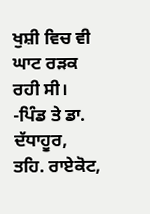ਖੁਸ਼ੀ ਵਿਚ ਵੀ ਘਾਟ ਰੜਕ ਰਹੀ ਸੀ।
-ਪਿੰਡ ਤੇ ਡਾ. ਦੱਧਾਹੂਰ, ਤਹਿ. ਰਾਏਕੋਟ,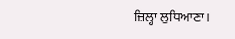ਜ਼ਿਲ੍ਹਾ ਲੁਧਿਆਣਾ।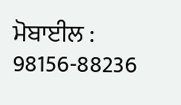ਮੋਬਾਈਲ : 98156-88236